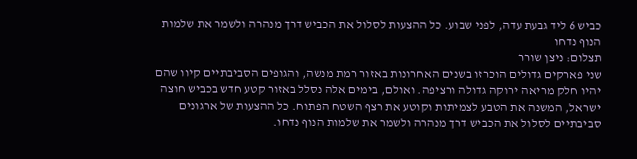כביש 6 ליד גבעת עדה, לפני שבוע. כל ההצעות לסלול את הכביש דרך מנהרה ולשמר את שלמות הנוף נדחו
תצלום: ניצן שורר
שני פארקים גדולים הוכרזו בשנים האחרונות באזור רמת מנשה, והגופים הסביבתיים קיוו שהם יהיו חלק מריאה ירוקה גדולה ורציפה. ואולם, בימים אלה נסלל באזור קטע חדש בכביש חוצה ישראל, המשנה את הטבע לצמיתות וקוטע את רצף השטח הפתוח. כל ההצעות של ארגונים סביבתיים לסלול את הכביש דרך מנהרה ולשמר את שלמות הנוף נדחו.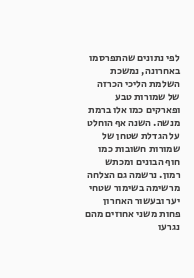לפי נתונים שהתפרסמו באחרונה, נמשכת השלמת הליכי הכרזה של שמורות טבע ופארקים כמו אלו ברמת מנשה. השנה אף הוחלט על הגדלת שטחן של שמורות חשובות כמו חוף הבונים ומכתש רמון. נרשמה גם הצלחה מרשימה בשימור שטחי יער ובעשור האחרון פחות משני אחוזים מהם נגרעו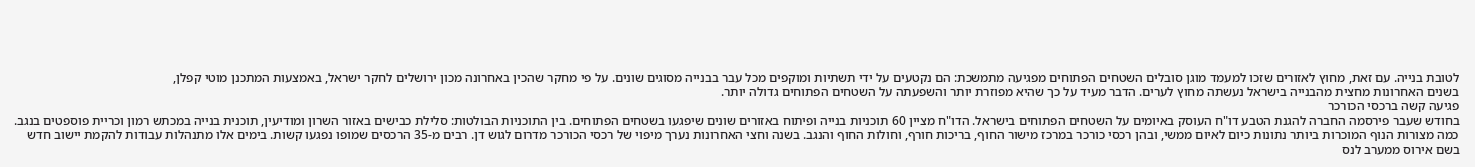לטובת בנייה. עם זאת, מחוץ לאזורים שזכו למעמד מוגן סובלים השטחים הפתוחים מפגיעה מתמשכת: הם נקטעים על ידי תשתיות ומוקפים מכל עבר בבנייה מסוגים שונים. על פי מחקר שהכין באחרונה מכון ירושלים לחקר ישראל, באמצעות המתכנן מוטי קפלן,
בשנים האחרונות מחצית מהבנייה בישראל נעשתה מחוץ לערים. הדבר מעיד על כך שהיא מפוזרת יותר והשפעתה על השטחים הפתוחים גדולה יותר.
פגיעה קשה ברכסי הכורכר
בחודש שעבר פירסמה החברה להגנת הטבע דו"ח העוסק באיומים על השטחים הפתוחים בישראל. הדו"ח מציין 60 תוכניות בנייה ופיתוח באזורים שונים שיפגעו בשטחים הפתוחים. בין התוכניות הבולטות: סלילת כבישים באזור השרון ומודיעין, תוכנית בנייה במכתש רמון וכריית פוספטים בנגב.
כמה מצורות הנוף המוכרות ביותר נתונות כיום לאיום ממשי, ובהן רכסי כורכר במרכז מישור החוף, בריכות חורף, וחולות החוף והנגב. בשנה וחצי האחרונות נערך מיפוי של רכסי הכורכר מדרום לגוש דן. רבים מ-35 הרכסים שמופו נפגעו קשות. בימים אלו מתנהלות עבודות להקמת יישוב חדש בשם אירוס ממערב לנס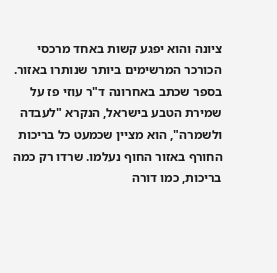ציונה והוא יפגע קשות באחד מרכסי הכורכר המרשימים ביותר שנותרו באזור.
בספר שכתב באחרונה ד"ר עוזי פז על שמירת הטבע בישראל, הנקרא "לעבדה ולשמרה", הוא מציין שכמעט כל בריכות החורף באזור החוף נעלמו. שרדו רק כמה בריכות, כמו דורה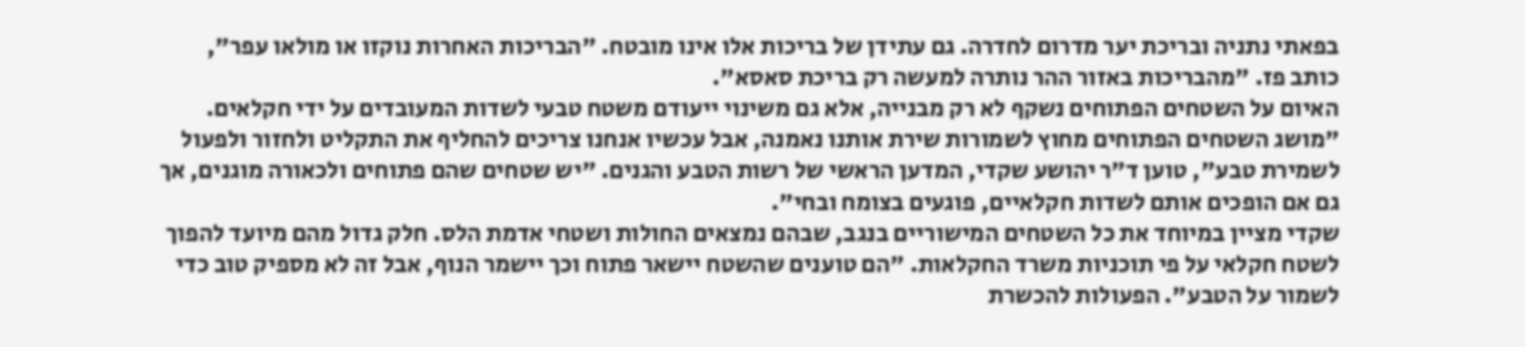בפאתי נתניה ובריכת יער מדרום לחדרה. גם עתידן של בריכות אלו אינו מובטח. "הבריכות האחרות נוקזו או מולאו עפר", כותב פז. "מהבריכות באזור ההר נותרה למעשה רק בריכת סאסא".
האיום על השטחים הפתוחים נשקף לא רק מבנייה, אלא גם משינוי ייעודם משטח טבעי לשדות המעובדים על ידי חקלאים. "מושג השטחים הפתוחים מחוץ לשמורות שירת אותנו נאמנה, אבל עכשיו אנחנו צריכים להחליף את התקליט ולחזור ולפעול לשמירת טבע", טוען ד"ר יהושע שקדי, המדען הראשי של רשות הטבע והגנים. "יש שטחים שהם פתוחים ולכאורה מוגנים, אך גם אם הופכים אותם לשדות חקלאיים, פוגעים בצומח ובחי".
שקדי מציין במיוחד את כל השטחים המישוריים בנגב, שבהם נמצאים החולות ושטחי אדמת הלס. חלק גדול מהם מיועד להפוך לשטח חקלאי על פי תוכניות משרד החקלאות. "הם טוענים שהשטח יישאר פתוח וכך יישמר הנוף, אבל זה לא מספיק טוב כדי לשמור על הטבע". הפעולות להכשרת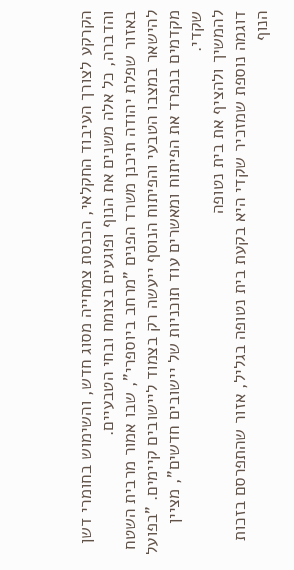הקרקע לצורך העיבוד החקלאי, הכנסת צמחייה מסוג חדש, והשימוש בחומרי דשן והדברה, כל אלה משנים את הנוף ופוגעים בצומח ובחי הטבעיים.
באזור שפלת יהודה תיכנן משרד הפנים "מרחב ביוספרי", שבו אמור מרבית השטח להישאר במצבו הטבעי והפיתוח הנוסף ייעשה רק בצמוד ליישובים קיימים. "בפועל מקדמים בנפרד את הפיתוח ומאשרים עוד תוכניות של יישובים חדשים", מציין שקדי.
להמשיך ולהציף את בית נטופה
דוגמה נוספת שמזכיר שקדי היא בקעת בית נטופה בגליל, אזור שהתפרסם בזכות הנוף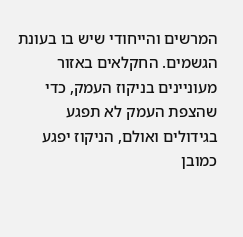המרשים והייחודי שיש בו בעונת הגשמים. החקלאים באזור מעוניינים בניקוז העמק, כדי שהצפת העמק לא תפגע בגידולים ואולם, הניקוז יפגע כמובן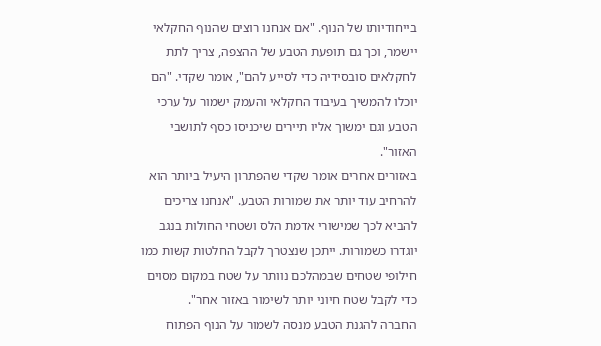בייחודיותו של הנוף. "אם אנחנו רוצים שהנוף החקלאי יישמר, וכך גם תופעת הטבע של ההצפה, צריך לתת לחקלאים סובסידיה כדי לסייע להם", אומר שקדי. "הם יוכלו להמשיך בעיבוד החקלאי והעמק ישמור על ערכי הטבע וגם ימשוך אליו תיירים שיכניסו כסף לתושבי האזור".
באזורים אחרים אומר שקדי שהפתרון היעיל ביותר הוא להרחיב עוד יותר את שמורות הטבע. "אנחנו צריכים להביא לכך שמישורי אדמת הלס ושטחי החולות בנגב יוגדרו כשמורות. ייתכן שנצטרך לקבל החלטות קשות כמו חילופי שטחים שבמהלכם נוותר על שטח במקום מסוים כדי לקבל שטח חיוני יותר לשימור באזור אחר".
החברה להגנת הטבע מנסה לשמור על הנוף הפתוח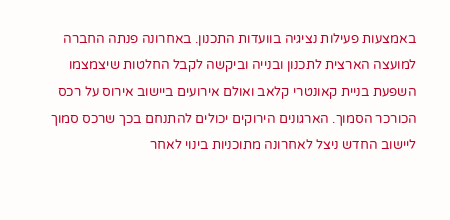באמצעות פעילות נציגיה בוועדות התכנון. באחרונה פנתה החברה למועצה הארצית לתכנון ובנייה וביקשה לקבל החלטות שיצמצמו השפעת בניית קאונטרי קלאב ואולם אירועים ביישוב אירוס על רכס הכורכר הסמוך. הארגונים הירוקים יכולים להתנחם בכך שרכס סמוך ליישוב החדש ניצל לאחרונה מתוכניות בינוי לאחר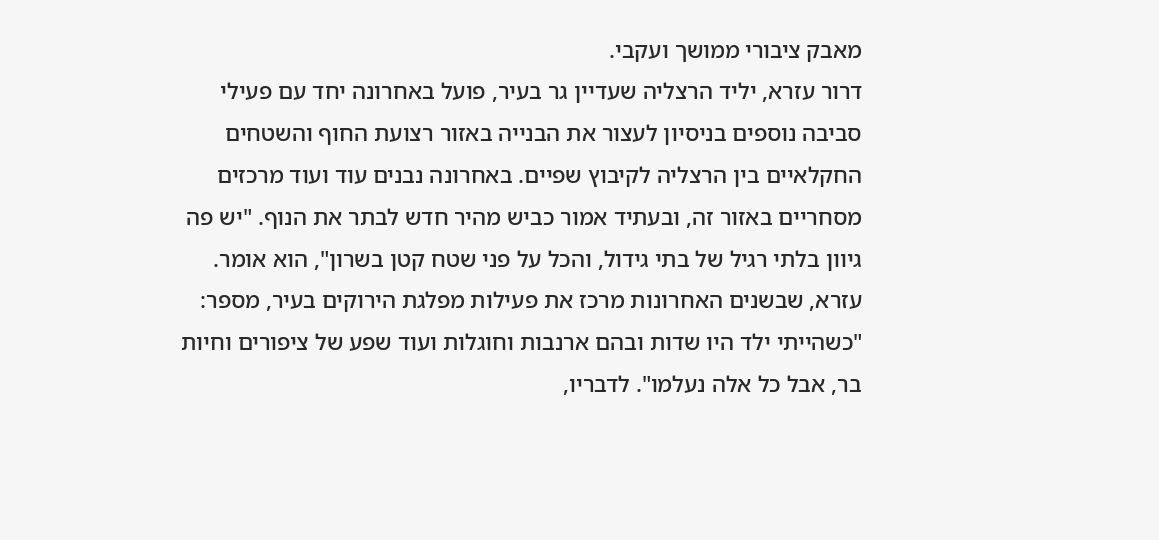מאבק ציבורי ממושך ועקבי.
דרור עזרא, יליד הרצליה שעדיין גר בעיר, פועל באחרונה יחד עם פעילי סביבה נוספים בניסיון לעצור את הבנייה באזור רצועת החוף והשטחים החקלאיים בין הרצליה לקיבוץ שפיים. באחרונה נבנים עוד ועוד מרכזים מסחריים באזור זה, ובעתיד אמור כביש מהיר חדש לבתר את הנוף. "יש פה גיוון בלתי רגיל של בתי גידול, והכל על פני שטח קטן בשרון", הוא אומר.
עזרא, שבשנים האחרונות מרכז את פעילות מפלגת הירוקים בעיר, מספר: "כשהייתי ילד היו שדות ובהם ארנבות וחוגלות ועוד שפע של ציפורים וחיות בר, אבל כל אלה נעלמו". לדבריו,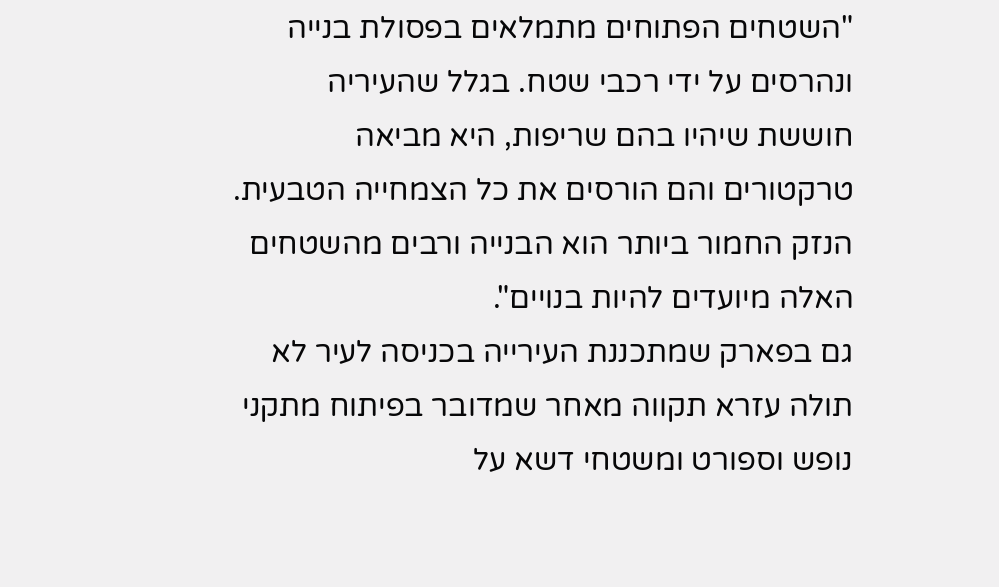"השטחים הפתוחים מתמלאים בפסולת בנייה ונהרסים על ידי רכבי שטח. בגלל שהעיריה חוששת שיהיו בהם שריפות, היא מביאה טרקטורים והם הורסים את כל הצמחייה הטבעית. הנזק החמור ביותר הוא הבנייה ורבים מהשטחים האלה מיועדים להיות בנויים".
גם בפארק שמתכננת העירייה בכניסה לעיר לא תולה עזרא תקווה מאחר שמדובר בפיתוח מתקני נופש וספורט ומשטחי דשא על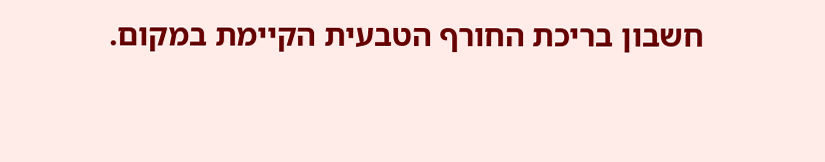חשבון בריכת החורף הטבעית הקיימת במקום.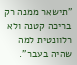"תישאר ממנה רק בריכה קטנה ולא רלוונטית למה שהיה בעבר".